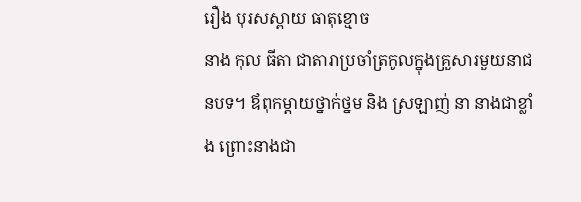រឿង បុរសស្ពាយ ធាតុខ្មោច
នាង កុល ធីតា ជាតារាប្រចាំត្រកូលក្នុងគ្រួសារមួយនាជនបទ។ ឪពុកម្តាយថ្នាក់ថ្នម និង ស្រឡាញ់ នា នាងជាខ្លាំង ព្រោះនាងជា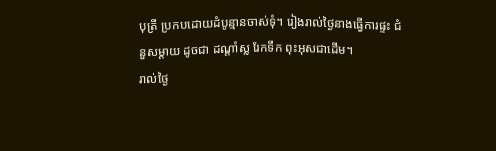បុត្រី ប្រកបដោយដំបូន្មានចាស់ទុំ។ រៀងរាល់ថ្ងៃនាងធ្វើការផ្ទះ ជំនួសម្ដាយ ដូចជា ដណ្ដាំស្ល រែកទឹក ពុះអុសជាដើម។
រាល់ថ្ងៃ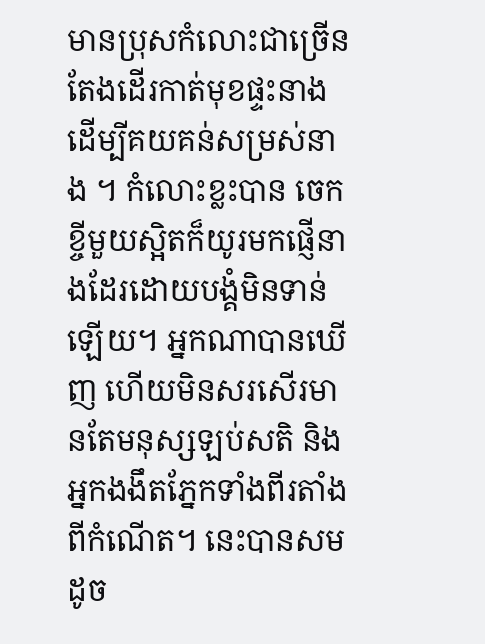មានប្រុសកំលោះជាច្រើន តែងដើរកាត់មុខផ្ទះនាង ដើម្បីគយគន់សម្រស់នាង ។ កំលោះខ្លះបាន ចេកខ្ចីមួយស្អិតក៏យូរមកផ្ញើនាងដែរដោយបង្គំមិនទាន់ឡើយ។ អ្នកណាបានឃើញ ហើយមិនសរសើរមានតែមនុស្សឡប់សតិ និងអ្នកងងឹតភ្នែកទាំងពីរតាំងពីកំណើត។ នេះបានសម ដូច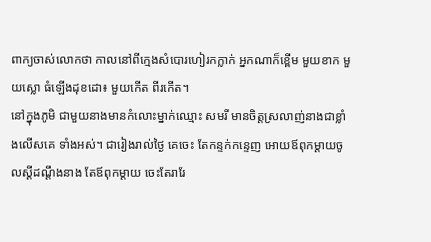ពាក្យចាស់លោកថា កាលនៅពីក្មេងសំបោរហៀរកក្លាក់ អ្នកណាក៏ខ្ពើម មួយខាក មួយស្លោ ធំឡើងដុខដោ៖ មួយកើត ពីរកើត។
នៅក្នុងភូមិ ជាមួយនាងមានកំលោះម្នាក់ឈ្មោះ សមរី មានចិត្តស្រលាញ់នាងជាខ្លាំងលើសគេ ទាំងអស់។ ជារៀងរាល់ថ្ងៃ គេចេះ តែកន្ទក់កន្ទេញ អោយឪពុកម្ដាយចូលស្តីដណ្តឹងនាង តែឪពុកម្ដាយ ចេះតែរារែ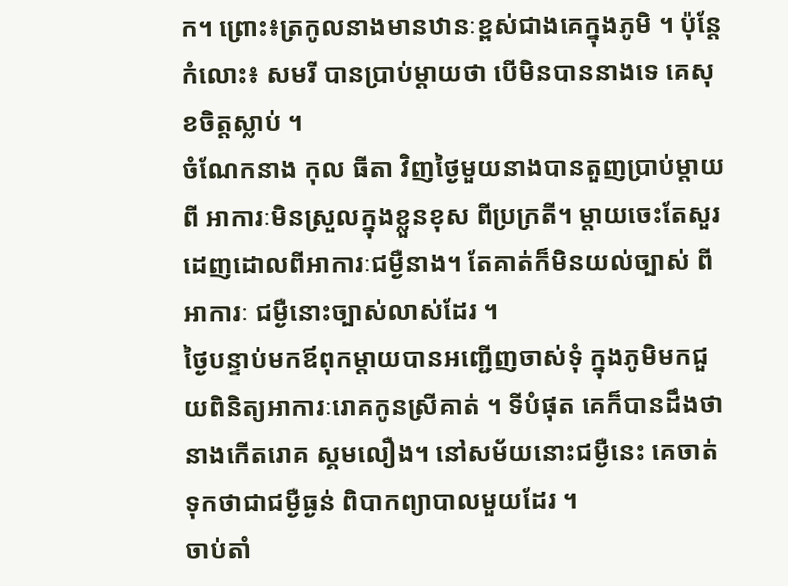ក។ ព្រោះ៖ត្រកូលនាងមានឋានៈខ្ពស់ជាងគេក្នុងភូមិ ។ ប៉ុន្តែ កំលោះ៖ សមរី បានប្រាប់ម្ដាយថា បើមិនបាននាងទេ គេសុខចិត្តស្លាប់ ។
ចំណែកនាង កុល ធីតា វិញថ្ងៃមួយនាងបានតួញប្រាប់ម្តាយពី អាការៈមិនស្រួលក្នុងខ្លួនខុស ពីប្រក្រតី។ ម្តាយចេះតែសួរដេញដោលពីអាការៈជម្ងឺនាង។ តែគាត់ក៏មិនយល់ច្បាស់ ពីអាការៈ ជម្ងឺនោះច្បាស់លាស់ដែរ ។
ថ្ងៃបន្ទាប់មកឪពុកម្តាយបានអញ្ជើញចាស់ទុំ ក្នុងភូមិមកជួយពិនិត្យអាការៈរោគកូនស្រីគាត់ ។ ទីបំផុត គេក៏បានដឹងថានាងកើតរោគ ស្គមលឿង។ នៅសម័យនោះជម្ងឺនេះ គេចាត់ទុកថាជាជម្ងឺធ្ងន់ ពិបាកព្យាបាលមួយដែរ ។
ចាប់តាំ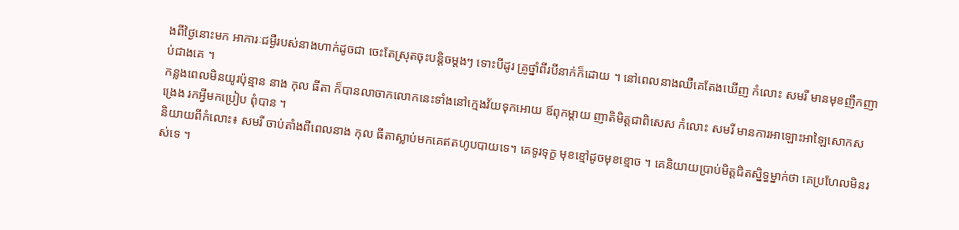ងពីថ្ងៃនោះមក អាការៈជម្ងឺរបស់នាងហាក់ដូចជា ចេះតែស្រុតចុះបន្តិចម្តងៗ ទោះបីដូរ គ្រូថ្នាំពីរបីនាក់ក៏ដោយ ។ នៅពេលនាងឈឺគេតែងឃើញ កំលោះ សមរី មានមុខញឹកញាប់ជាងគេ ។
កន្លងពេលមិនយូរប៉ុន្មាន នាង កុល ធីតា ក៏បានលាចាកលោកនេះទាំងនៅក្មេងវ័យទុកអោយ ឪពុកម្តាយ ញាតិមិត្តជាពិសេស កំលោះ សមរី មានការអាឡោះអាឡៃសោកសង្រេង រកអ្វីមកប្រៀប ពុំបាន ។
និយាយពីកំលោះ៖ សមរី ចាប់តាំងពីពេលនាង កុល ធីតាស្លាប់មកគេឥតហូបបាយទេ។ គេទូរទុក្ខ មុខខ្មៅដូចមុខខ្មោច ។ គេនិយាយប្រាប់មិត្តជិតស្និទ្ធម្នាក់ថា គេប្រហែលមិនរស់ទេ ។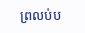ព្រលប់ប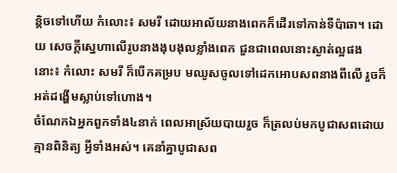ន្តិចទៅហើយ កំលោះ៖ សមរី ដោយអាល័យនាងពេកក៏ដើរទៅកាន់ទីប៉ាឆា។ ដោយ សេចក្តីស្នេហាលើរូបនាងងុបងុលខ្លាំងពេក ជួនជាពេលនោះស្ងាត់ល្អផងនោះ៖ កំលោះ សមរី ក៏បើកគម្រប មឈូសចូលទៅដេកអោបសពនាងពីលើ រួចក៏អត់ដង្ហើមស្លាប់ទៅហោង។
ចំណែកឯអ្នកពួកទាំង៤នាក់ ពេលអាស្រ័យបាយរួច ក៏ត្រលប់មកបូជាសពដោយគ្មានពិនិត្យ អ្វីទាំងអស់។ គេនាំគ្នាបូជាសព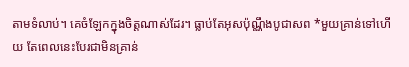តាមទំលាប់។ គេចំឡែកក្នុងចិត្តណាស់ដែរ។ ធ្លាប់តែអុសប៉ុណ្ណឹងបូជាសព *មួយគ្រាន់ទៅហើយ តែពេលនេះបែរជាមិនគ្រាន់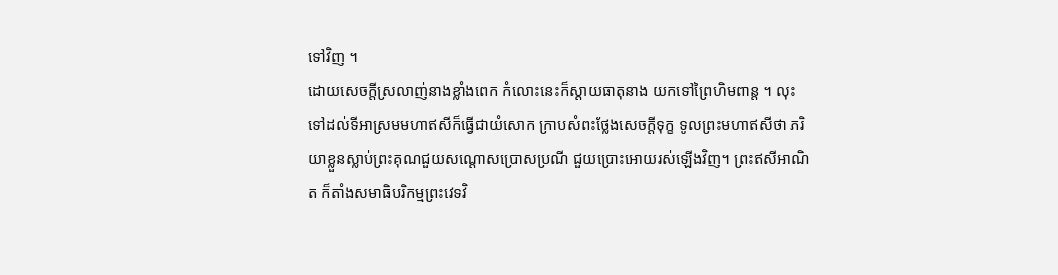ទៅវិញ ។
ដោយសេចក្តីស្រលាញ់នាងខ្លាំងពេក កំលោះនេះក៏ស្ដាយធាតុនាង យកទៅព្រៃហិមពាន្ត ។ លុះទៅដល់ទីអាស្រមមហាឥសីក៏ធ្វើជាយំសោក ក្រាបសំពះថ្លែងសេចក្តីទុក្ខ ទូលព្រះមហាឥសីថា ភរិយាខ្លួនស្លាប់ព្រះគុណជួយសណ្តោសប្រោសប្រណី ជួយប្រោះអោយរស់ឡើងវិញ។ ព្រះឥសីអាណិត ក៏តាំងសមាធិបរិកម្មព្រះវេទវិ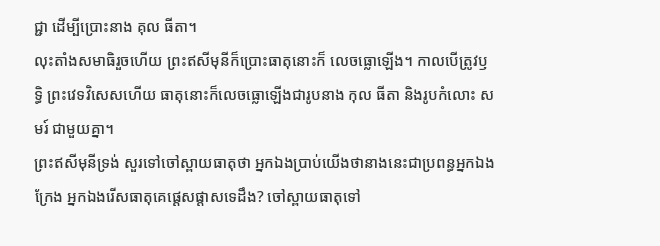ជ្ជា ដើម្បីប្រោះនាង គុល ធីតា។
លុះតាំងសមាធិរួចហើយ ព្រះឥសីមុនីក៏ប្រោះធាតុនោះក៏ លេចធ្លោឡើង។ កាលបើត្រូវឫទ្ធិ ព្រះវេទវិសេសហើយ ធាតុនោះក៏លេចធ្លោឡើងជារូបនាង កុល ធីតា និងរូបកំលោះ សមរ៍ ជាមួយគ្នា។
ព្រះឥសីមុនីទ្រង់ សួរទៅចៅស្ពាយធាតុថា អ្នកឯងប្រាប់យើងថានាងនេះជាប្រពន្ធអ្នកឯង ក្រែង អ្នកឯងរើសធាតុគេផ្តេសផ្តាសទេដឹង? ចៅស្ពាយធាតុទៅ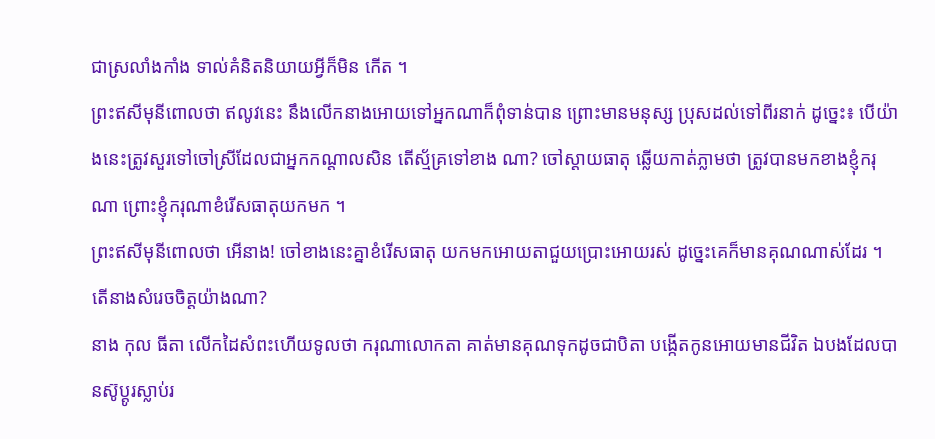ជាស្រលាំងកាំង ទាល់គំនិតនិយាយអ្វីក៏មិន កើត ។
ព្រះឥសីមុនីពោលថា ឥលូវនេះ នឹងលើកនាងអោយទៅអ្នកណាក៏ពុំទាន់បាន ព្រោះមានមនុស្ស ប្រុសដល់ទៅពីរនាក់ ដូច្នេះ៖ បើយ៉ាងនេះត្រូវសួរទៅចៅស្រីដែលជាអ្នកកណ្តាលសិន តើស្ម័គ្រទៅខាង ណា? ចៅស្ដាយធាតុ ឆ្លើយកាត់ភ្លាមថា ត្រូវបានមកខាងខ្ញុំករុណា ព្រោះខ្ញុំករុណាខំរើសធាតុយកមក ។
ព្រះឥសីមុនីពោលថា អើនាង! ចៅខាងនេះគ្នាខំរើសធាតុ យកមកអោយតាជួយប្រោះអោយរស់ ដូច្នេះគេក៏មានគុណណាស់ដែរ ។ តើនាងសំរេចចិត្តយ៉ាងណា?
នាង កុល ធីតា លើកដៃសំពះហើយទូលថា ករុណាលោកតា គាត់មានគុណទុកដូចជាបិតា បង្កើតកូនអោយមានជីវិត ឯបងដែលបានស៊ូប្តូរស្លាប់រ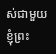ស់ជាមួយខ្ញុំព្រះ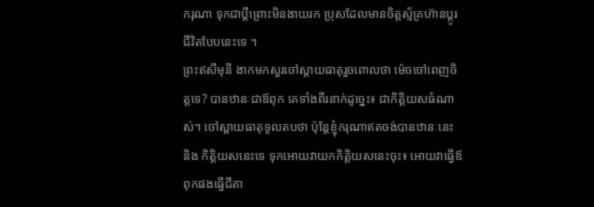ករុណា ទុកជាប្តីព្រោះមិនងាយរក ប្រុសដែលមានចិត្តស្ម័គ្រហ៊ានប្តូរជីវិតបែបនេះទេ ។
ព្រះឥសីមុនី ងាកមកសួរចៅស្ដាយធាតុរួចពោលថា ម៉េចចៅពេញចិត្តទេ? បានឋានៈជាឪពុក គេទាំងពីរនាក់ដូច្នេះ៖ ជាកិត្តិយសធំណាស់។ ចៅស្ពាយធាតុទូលតបថា ប៉ុន្តែខ្ញុំករុណាឥតចង់បានឋានៈនេះ និង កិត្តិយសនេះទេ ទុកអោយវាយកកិត្តិយសនេះចុះ៖ អោយវាធ្វើឪពុកផងធ្វើជីតា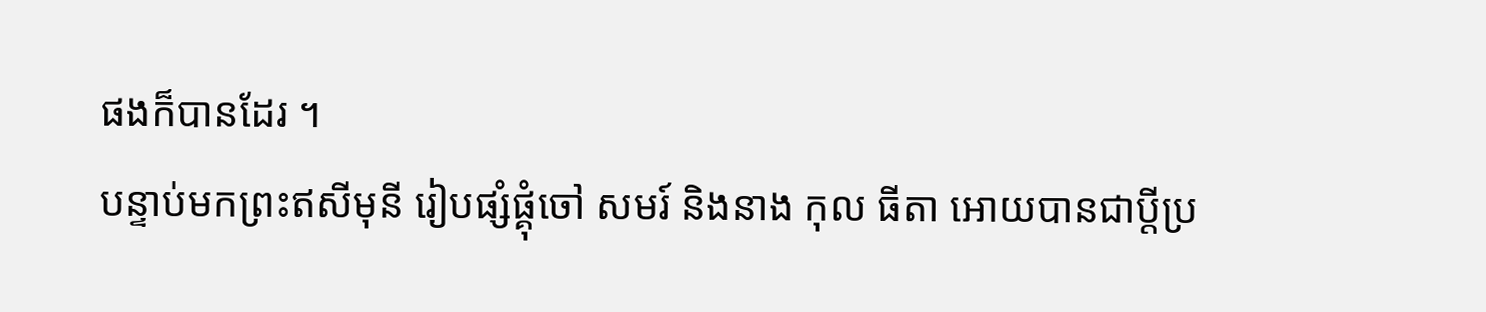ផងក៏បានដែរ ។
បន្ទាប់មកព្រះឥសីមុនី រៀបផ្សំផ្គុំចៅ សមរ៍ និងនាង កុល ធីតា អោយបានជាប្តីប្រ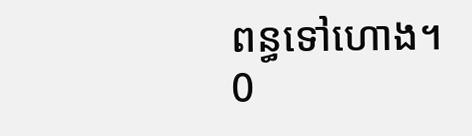ពន្ធទៅហោង។
0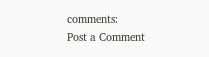comments:
Post a Comment